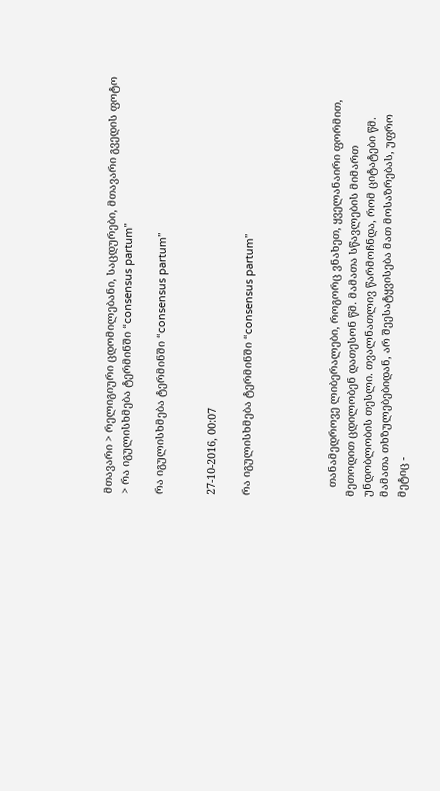მთავარი > რელიგიური ცდომილებანი, საცდურები, მთავარი გვედის ფოტო > რა იგულისხმება ტერმინში “consensus partum”

რა იგულისხმება ტერმინში “consensus partum”


27-10-2016, 00:07

რა იგულისხმება ტერმინში “consensus partum”




   თანამედროვე ლიბერალები, როგორც ვნახეთ, ყველანაირი ფორმით, მეთოდით ცდილობენ დათესონ წმ. მამათა სწავლების მიმართ უნდობლობის თესლი. თვალნათლივ წარმოჩნდა, რომ ციტატები წმ. მამათა თხზულებებიდან, არ შეესატყვისება მათ მოსაზრებას, უფრო მეტიც -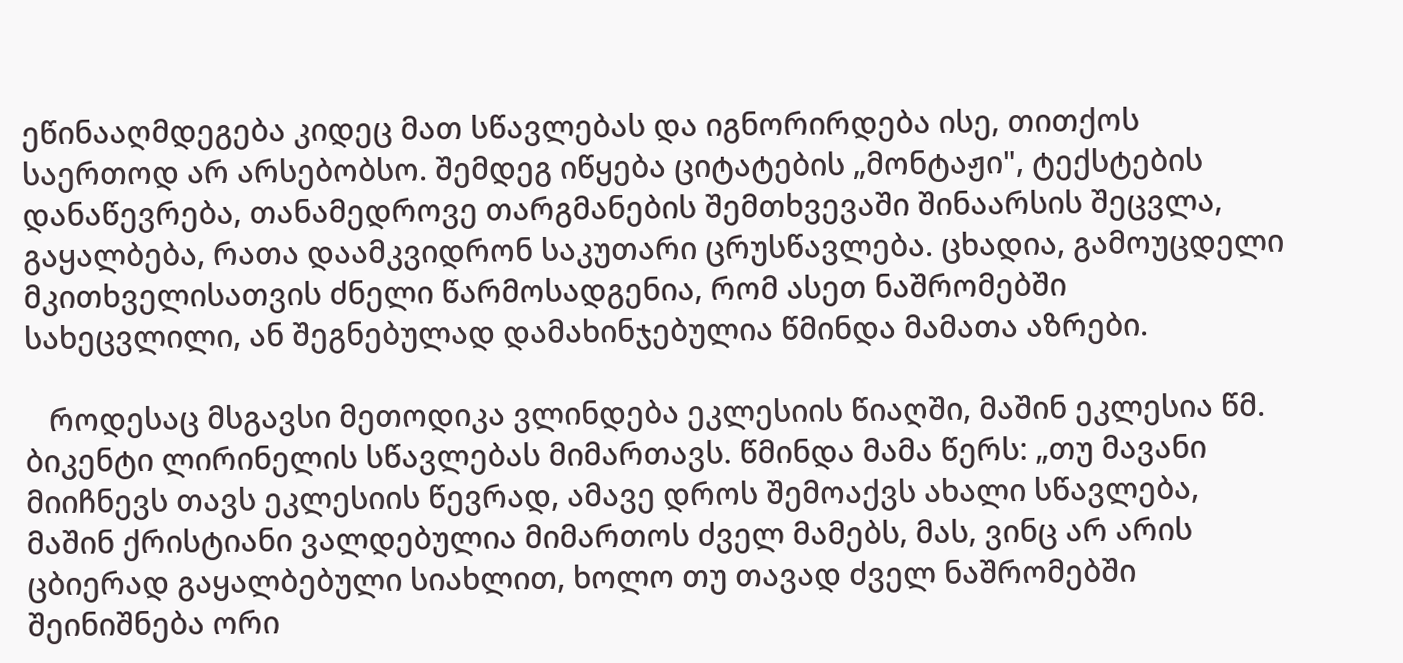ეწინააღმდეგება კიდეც მათ სწავლებას და იგნორირდება ისე, თითქოს საერთოდ არ არსებობსო. შემდეგ იწყება ციტატების „მონტაჟი", ტექსტების დანაწევრება, თანამედროვე თარგმანების შემთხვევაში შინაარსის შეცვლა, გაყალბება, რათა დაამკვიდრონ საკუთარი ცრუსწავლება. ცხადია, გამოუცდელი მკითხველისათვის ძნელი წარმოსადგენია, რომ ასეთ ნაშრომებში სახეცვლილი, ან შეგნებულად დამახინჯებულია წმინდა მამათა აზრები.

   როდესაც მსგავსი მეთოდიკა ვლინდება ეკლესიის წიაღში, მაშინ ეკლესია წმ. ბიკენტი ლირინელის სწავლებას მიმართავს. წმინდა მამა წერს: „თუ მავანი მიიჩნევს თავს ეკლესიის წევრად, ამავე დროს შემოაქვს ახალი სწავლება, მაშინ ქრისტიანი ვალდებულია მიმართოს ძველ მამებს, მას, ვინც არ არის ცბიერად გაყალბებული სიახლით, ხოლო თუ თავად ძველ ნაშრომებში შეინიშნება ორი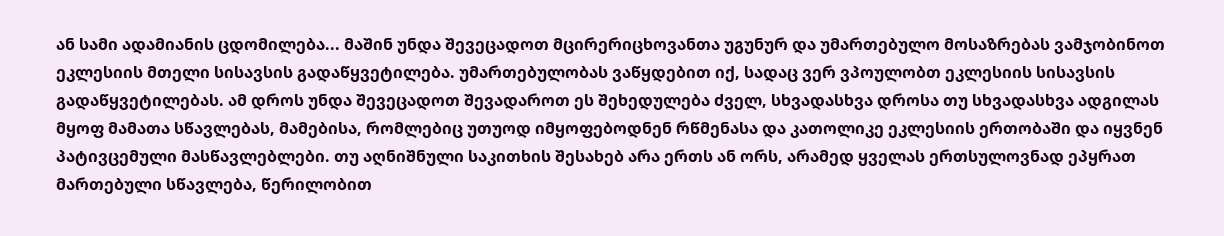ან სამი ადამიანის ცდომილება... მაშინ უნდა შევეცადოთ მცირერიცხოვანთა უგუნურ და უმართებულო მოსაზრებას ვამჯობინოთ ეკლესიის მთელი სისავსის გადაწყვეტილება. უმართებულობას ვაწყდებით იქ, სადაც ვერ ვპოულობთ ეკლესიის სისავსის გადაწყვეტილებას. ამ დროს უნდა შევეცადოთ შევადაროთ ეს შეხედულება ძველ, სხვადასხვა დროსა თუ სხვადასხვა ადგილას მყოფ მამათა სწავლებას, მამებისა, რომლებიც უთუოდ იმყოფებოდნენ რწმენასა და კათოლიკე ეკლესიის ერთობაში და იყვნენ პატივცემული მასწავლებლები. თუ აღნიშნული საკითხის შესახებ არა ერთს ან ორს, არამედ ყველას ერთსულოვნად ეპყრათ მართებული სწავლება, წერილობით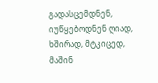გადასცემდნენ, იუწყებოდნენ ღიად, ხშირად, მტკიცედ, მაშინ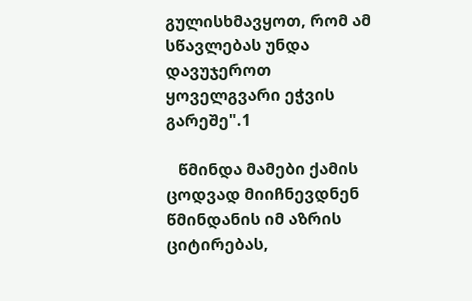გულისხმავყოთ, რომ ამ სწავლებას უნდა დავუჯეროთ ყოველგვარი ეჭვის გარეშე".1

   წმინდა მამები ქამის ცოდვად მიიჩნევდნენ წმინდანის იმ აზრის ციტირებას,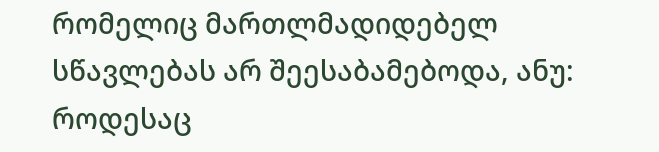რომელიც მართლმადიდებელ სწავლებას არ შეესაბამებოდა, ანუ: როდესაც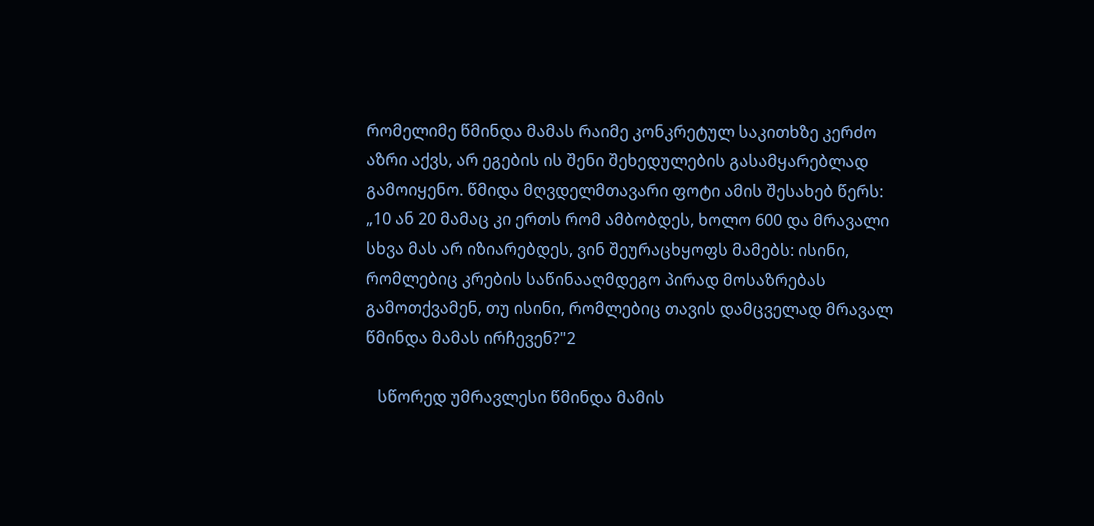რომელიმე წმინდა მამას რაიმე კონკრეტულ საკითხზე კერძო აზრი აქვს, არ ეგების ის შენი შეხედულების გასამყარებლად გამოიყენო. წმიდა მღვდელმთავარი ფოტი ამის შესახებ წერს: „10 ან 20 მამაც კი ერთს რომ ამბობდეს, ხოლო 600 და მრავალი სხვა მას არ იზიარებდეს, ვინ შეურაცხყოფს მამებს: ისინი, რომლებიც კრების საწინააღმდეგო პირად მოსაზრებას გამოთქვამენ, თუ ისინი, რომლებიც თავის დამცველად მრავალ წმინდა მამას ირჩევენ?"2

   სწორედ უმრავლესი წმინდა მამის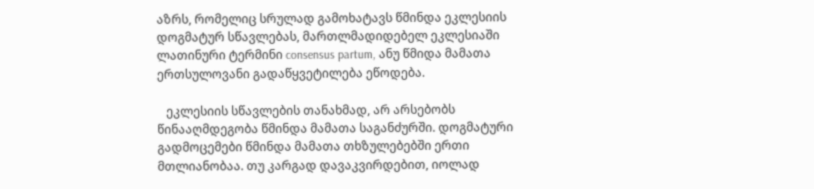აზრს, რომელიც სრულად გამოხატავს წმინდა ეკლესიის დოგმატურ სწავლებას, მართლმადიდებელ ეკლესიაში ლათინური ტერმინი consensus partum, ანუ წმიდა მამათა ერთსულოვანი გადაწყვეტილება ეწოდება.

   ეკლესიის სწავლების თანახმად, არ არსებობს წინააღმდეგობა წმინდა მამათა საგანძურში. დოგმატური გადმოცემები წმინდა მამათა თხზულებებში ერთი მთლიანობაა. თუ კარგად დავაკვირდებით, იოლად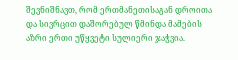შევნიშნავთ, რომ ერთმანეთისაგან დროითა და სივრცით დაშორებულ წმინდა მამების აზრი ერთი უწყვეტი სულიერი ჯაჭვია.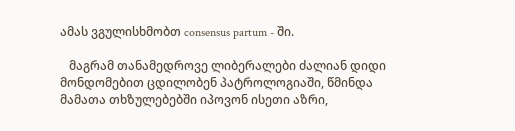ამას ვგულისხმობთ consensus partum - ში.

   მაგრამ თანამედროვე ლიბერალები ძალიან დიდი მონდომებით ცდილობენ პატროლოგიაში, წმინდა მამათა თხზულებებში იპოვონ ისეთი აზრი,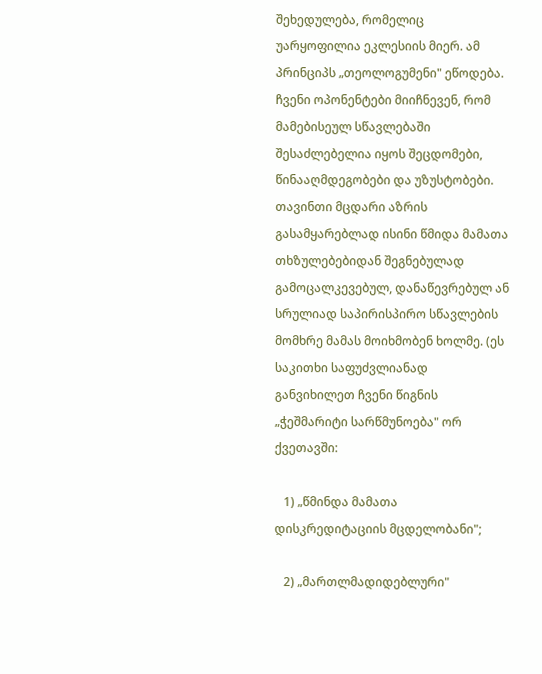შეხედულება, რომელიც უარყოფილია ეკლესიის მიერ. ამ პრინციპს „თეოლოგუმენი" ეწოდება. ჩვენი ოპონენტები მიიჩნევენ, რომ მამებისეულ სწავლებაში შესაძლებელია იყოს შეცდომები, წინააღმდეგობები და უზუსტობები. თავინთი მცდარი აზრის გასამყარებლად ისინი წმიდა მამათა თხზულებებიდან შეგნებულად გამოცალკევებულ, დანაწევრებულ ან სრულიად საპირისპირო სწავლების მომხრე მამას მოიხმობენ ხოლმე. (ეს საკითხი საფუძვლიანად განვიხილეთ ჩვენი წიგნის „ჭეშმარიტი სარწმუნოება" ორ ქვეთავში:

   1) „წმინდა მამათა დისკრედიტაციის მცდელობანი";

   2) „მართლმადიდებლური"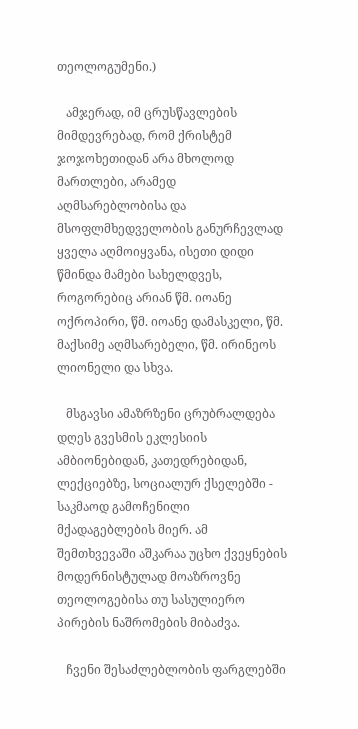თეოლოგუმენი.)

   ამჯერად, იმ ცრუსწავლების მიმდევრებად, რომ ქრისტემ ჯოჯოხეთიდან არა მხოლოდ მართლები, არამედ აღმსარებლობისა და მსოფლმხედველობის განურჩევლად ყველა აღმოიყვანა, ისეთი დიდი წმინდა მამები სახელდვეს, როგორებიც არიან წმ. იოანე ოქროპირი, წმ. იოანე დამასკელი, წმ. მაქსიმე აღმსარებელი, წმ. ირინეოს ლიონელი და სხვა.

   მსგავსი ამაზრზენი ცრუბრალდება დღეს გვესმის ეკლესიის ამბიონებიდან, კათედრებიდან, ლექციებზე, სოციალურ ქსელებში - საკმაოდ გამოჩენილი მქადაგებლების მიერ. ამ შემთხვევაში აშკარაა უცხო ქვეყნების მოდერნისტულად მოაზროვნე თეოლოგებისა თუ სასულიერო პირების ნაშრომების მიბაძვა.

   ჩვენი შესაძლებლობის ფარგლებში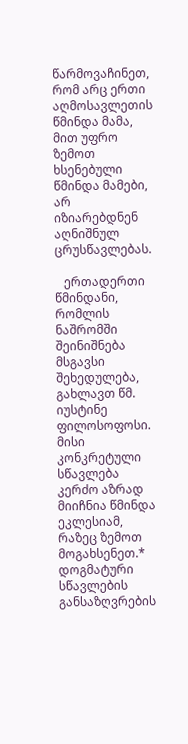წარმოვაჩინეთ, რომ არც ერთი აღმოსავლეთის წმინდა მამა, მით უფრო ზემოთ ხსენებული წმინდა მამები, არ იზიარებდნენ აღნიშნულ ცრუსწავლებას.

   ერთადერთი წმინდანი, რომლის ნაშრომში შეინიშნება მსგავსი შეხედულება, გახლავთ წმ. იუსტინე ფილოსოფოსი. მისი კონკრეტული სწავლება კერძო აზრად მიიჩნია წმინდა ეკლესიამ, რაზეც ზემოთ მოგახსენეთ.* დოგმატური სწავლების განსაზღვრების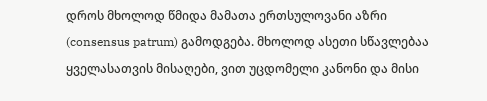დროს მხოლოდ წმიდა მამათა ერთსულოვანი აზრი (consensus patrum) გამოდგება. მხოლოდ ასეთი სწავლებაა ყველასათვის მისაღები, ვით უცდომელი კანონი და მისი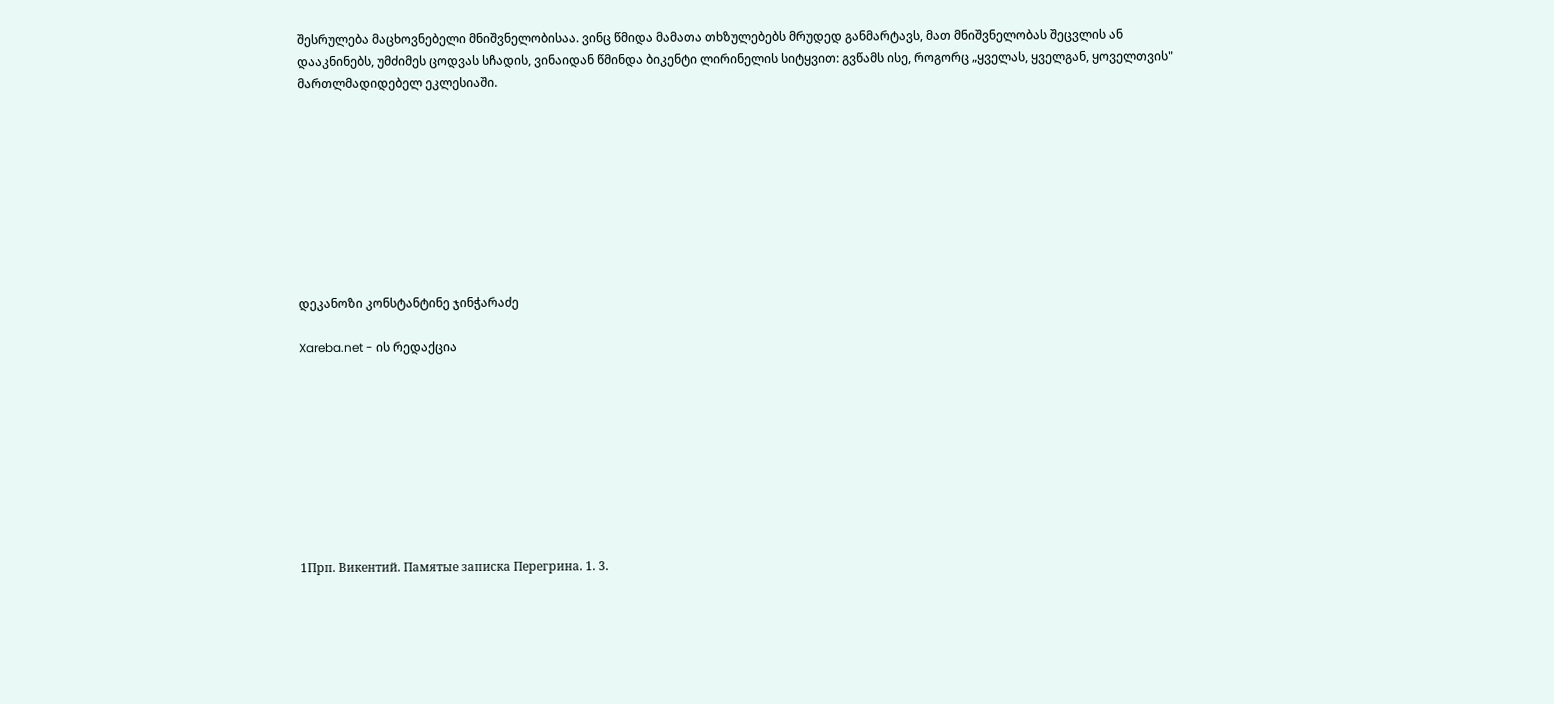შესრულება მაცხოვნებელი მნიშვნელობისაა. ვინც წმიდა მამათა თხზულებებს მრუდედ განმარტავს, მათ მნიშვნელობას შეცვლის ან დააკნინებს, უმძიმეს ცოდვას სჩადის, ვინაიდან წმინდა ბიკენტი ლირინელის სიტყვით: გვწამს ისე, როგორც „ყველას, ყველგან, ყოველთვის" მართლმადიდებელ ეკლესიაში.









დეკანოზი კონსტანტინე ჯინჭარაძე

Xareba.net - ის რედაქცია









1Прп. Викентий. Памятые записка Перегрина. 1. 3.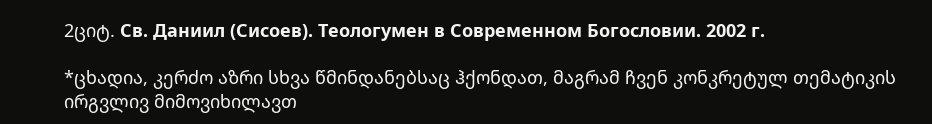2ციტ. Св. Даниил (Сисоев). Теологумен в Современном Богословии. 2002 г.

*ცხადია, კერძო აზრი სხვა წმინდანებსაც ჰქონდათ, მაგრამ ჩვენ კონკრეტულ თემატიკის ირგვლივ მიმოვიხილავთ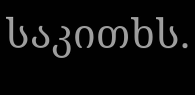საკითხს.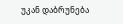უკან დაბრუნება